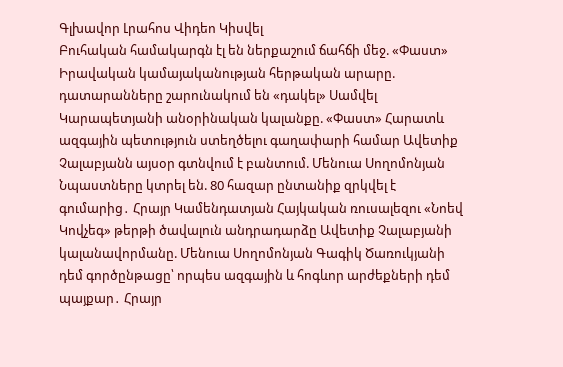Գլխավոր Լրահոս Վիդեո Կիսվել
Բուհական համակարգն էլ են ներքաշում ճահճի մեջ. «Փաստ» Իրավական կամայականության հերթական արարը. դատարանները շարունակում են «դակել» Սամվել Կարապետյանի անօրինական կալանքը. «Փաստ» Հարատև ազգային պետություն ստեղծելու գաղափարի համար Ավետիք Չալաբյանն այսօր գտնվում է բանտում. Մենուա Սողոմոնյան Նպաստները կտրել են. 80 հազար ընտանիք զրկվել է գումարից․ Հրայր Կամենդատյան Հայկական ռուսալեզու «Նոեվ Կովչեգ» թերթի ծավալուն անդրադարձը Ավետիք Չալաբյանի կալանավորմանը. Մենուա Սողոմոնյան Գագիկ Ծառուկյանի դեմ գործընթացը՝ որպես ազգային և հոգևոր արժեքների դեմ պայքար․ Հրայր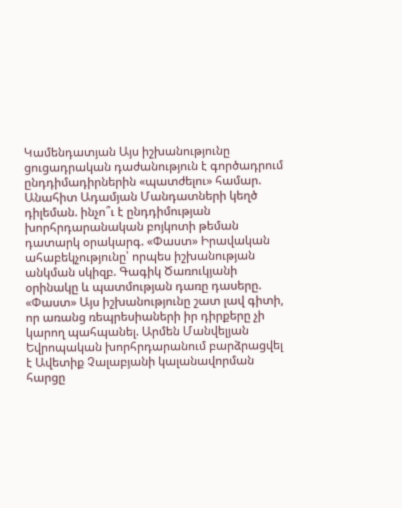Կամենդատյան Այս իշխանությունը ցուցադրական դաժանություն է գործադրում ընդդիմադիրներին «պատժելու» համար. Անահիտ Ադամյան Մանդատների կեղծ դիլեման. ինչո՞ւ է ընդդիմության խորհրդարանական բոյկոտի թեման դատարկ օրակարգ. «Փաստ» Իրավական ահաբեկչությունը՝ որպես իշխանության անկման սկիզբ. Գագիկ Ծառուկյանի օրինակը և պատմության դառը դասերը. «Փաստ» Այս իշխանությունը շատ լավ գիտի, որ առանց ռեպրեսիաների իր դիրքերը չի կարող պահպանել. Արմեն Մանվելյան Եվրոպական խորհրդարանում բարձրացվել է Ավետիք Չալաբյանի կալանավորման հարցը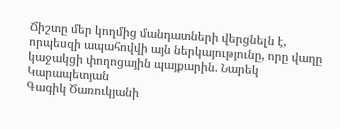Ճիշտը մեր կողմից մանդատների վերցնելն է, որպեսզի ապահովվի այն ներկայությունը, որը վաղը կաջակցի փողոցային պայքարին. Նարեկ Կարապետյան
Գագիկ Ծառուկյանի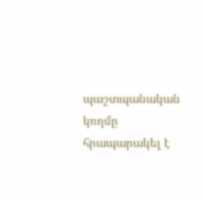պաշտպանական կողմը հրապարակել է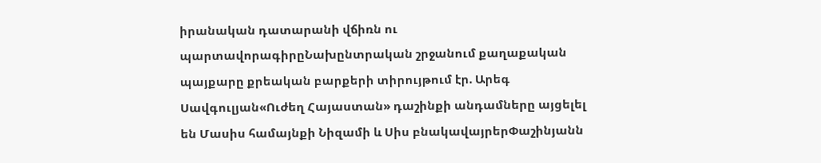իրանական դատարանի վճիռն ու պարտավորագիրըՆախընտրական շրջանում քաղաքական պայքարը քրեական բարքերի տիրույթում էր. Արեգ Սավգուլյան«Ուժեղ Հայաստան» դաշինքի անդամները այցելել են Մասիս համայնքի Նիզամի և Սիս բնակավայրերՓաշինյանն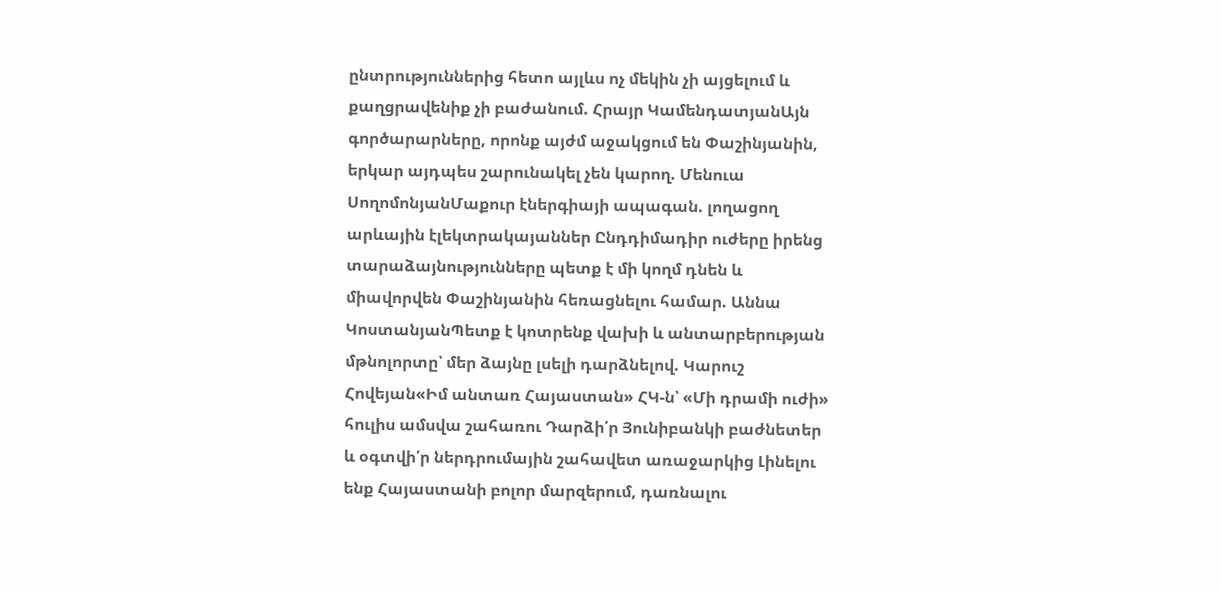ընտրություններից հետո այլևս ոչ մեկին չի այցելում և քաղցրավենիք չի բաժանում. Հրայր ԿամենդատյանԱյն գործարարները, որոնք այժմ աջակցում են Փաշինյանին, երկար այդպես շարունակել չեն կարող. Մենուա ՍողոմոնյանՄաքուր էներգիայի ապագան. լողացող արևային էլեկտրակայաններ Ընդդիմադիր ուժերը իրենց տարաձայնությունները պետք է մի կողմ դնեն և միավորվեն Փաշինյանին հեռացնելու համար. Աննա ԿոստանյանՊետք է կոտրենք վախի և անտարբերության մթնոլորտը՝ մեր ձայնը լսելի դարձնելով. Կարուշ Հովեյան«Իմ անտառ Հայաստան» ՀԿ-ն՝ «Մի դրամի ուժի» հուլիս ամսվա շահառու Դարձի՛ր Յունիբանկի բաժնետեր և օգտվի՛ր ներդրումային շահավետ առաջարկից Լինելու ենք Հայաստանի բոլոր մարզերում, դառնալու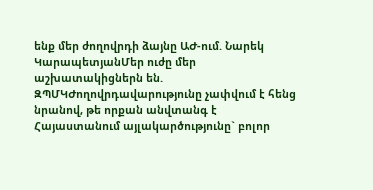ենք մեր ժողովրդի ձայնը ԱԺ-ում. Նարեկ ԿարապետյանՄեր ուժը մեր աշխատակիցներն են. ԶՊՄԿԺողովրդավարությունը չափվում է հենց նրանով, թե որքան անվտանգ է Հայաստանում այլակարծությունը` բոլոր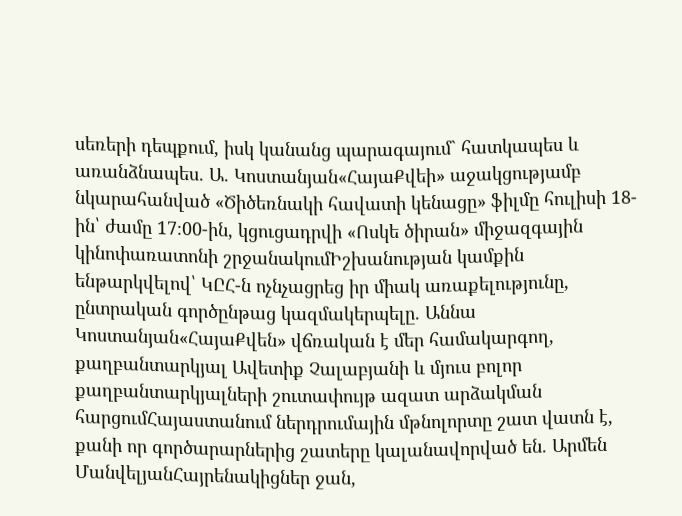սեռերի դեպքում, իսկ կանանց պարագայում` հատկապես և առանձնապես. Ա. Կոստանյան«ՀայաՔվեի» աջակցությամբ նկարահանված «Ծիծեռնակի հավատի կենացը» ֆիլմը հուլիսի 18-ին՝ ժամը 17։00-ին, կցուցադրվի «Ոսկե ծիրան» միջազգային կինոփառատոնի շրջանակումԻշխանության կամքին ենթարկվելով՝ ԿԸՀ-ն ոչնչացրեց իր միակ առաքելությունը, ընտրական գործընթաց կազմակերպելը. Աննա Կոստանյան«ՀայաՔվեն» վճռական է մեր համակարգող, քաղբանտարկյալ Ավետիք Չալաբյանի և մյուս բոլոր քաղբանտարկյալների շուտափույթ ազատ արձակման հարցումՀայաստանում ներդրումային մթնոլորտը շատ վատն է, քանի որ գործարարներից շատերը կալանավորված են. Արմեն ՄանվելյանՀայրենակիցներ ջան,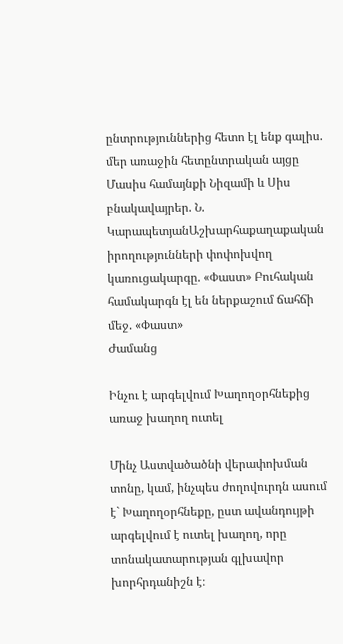ընտրություններից հետո էլ ենք գալիս. մեր առաջին հետընտրական այցը Մասիս համայնքի Նիզամի և Սիս բնակավայրեր. Ն. ԿարապետյանԱշխարհաքաղաքական իրողությունների փոփոխվող կառուցակարգը. «Փաստ» Բուհական համակարգն էլ են ներքաշում ճահճի մեջ. «Փաստ»
Ժամանց

Ինչու է արգելվում Խաղողօրհնեքից առաջ խաղող ուտել

Մինչ Աստվածածնի վերափոխման տոնը, կամ, ինչպես ժողովուրդն ասում է` Խաղողօրհնեքը, ըստ ավանդույթի արգելվում է ուտել խաղող, որը տոնակատարության գլխավոր խորհրդանիշն է։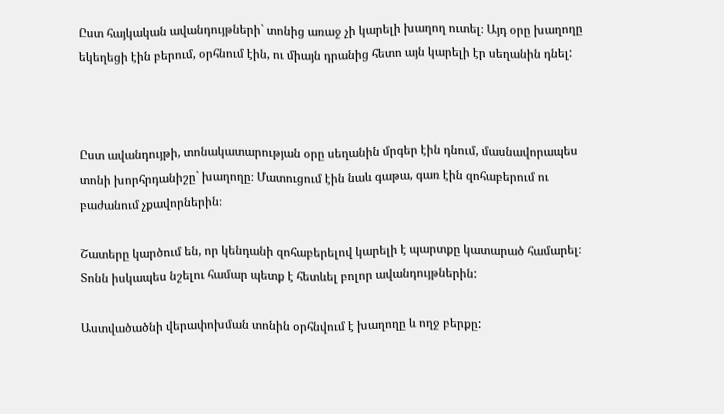Ըստ հայկական ավանդույթների` տոնից առաջ չի կարելի խաղող ուտել։ Այդ օրը խաղողը եկեղեցի էին բերում, օրհնում էին, ու միայն դրանից հետո այն կարելի էր սեղանին դնել:



Ըստ ավանդույթի, տոնակատարության օրը սեղանին մրգեր էին դնում, մասնավորապես տոնի խորհրդանիշը` խաղողը։ Մատուցում էին նաև գաթա, գառ էին զոհաբերում ու բաժանում չքավորներին։

Շատերը կարծում են, որ կենդանի զոհաբերելով կարելի է պարտքը կատարած համարել։ Տոնն իսկապես նշելու համար պետք է հետևել բոլոր ավանդույթներին:

Աստվածածնի վերափոխման տոնին օրհնվում է խաղողը և ողջ բերքը: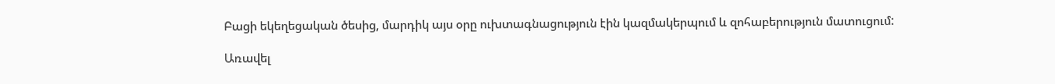Բացի եկեղեցական ծեսից, մարդիկ այս օրը ուխտագնացություն էին կազմակերպում և զոհաբերություն մատուցում:

Առավել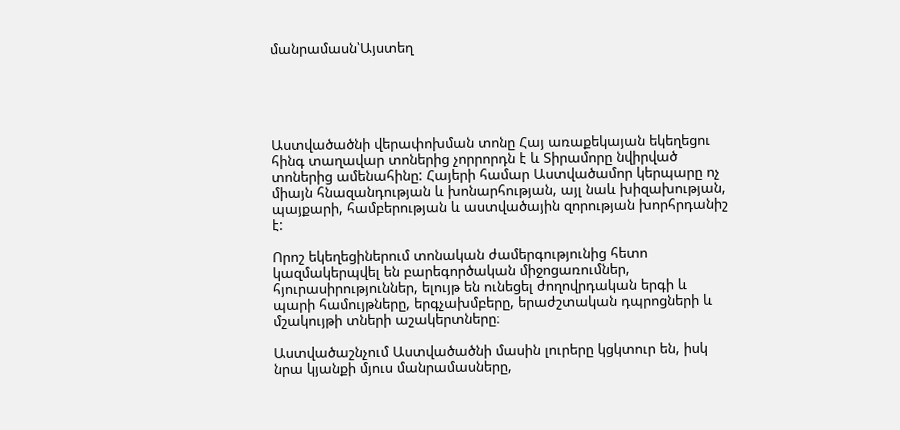մանրամասն՝Այստեղ





Աստվածածնի վերափոխման տոնը Հայ առաքեկայան եկեղեցու հինգ տաղավար տոներից չորրորդն է և Տիրամորը նվիրված տոներից ամենահինը: Հայերի համար Աստվածամոր կերպարը ոչ միայն հնազանդության և խոնարհության, այլ նաև խիզախության, պայքարի, համբերության և աստվածային զորության խորհրդանիշ է:

Որոշ եկեղեցիներում տոնական ժամերգությունից հետո կազմակերպվել են բարեգործական միջոցառումներ, հյուրասիրություններ, ելույթ են ունեցել ժողովրդական երգի և պարի համույթները, երգչախմբերը, երաժշտական դպրոցների և մշակույթի տների աշակերտները։

Աստվածաշնչում Աստվածածնի մասին լուրերը կցկտուր են, իսկ նրա կյանքի մյուս մանրամասները,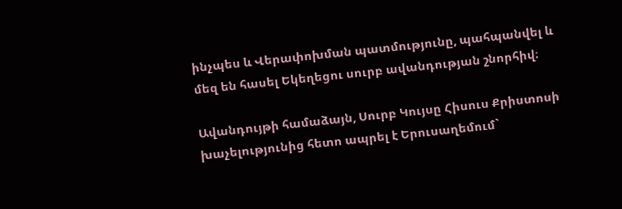ինչպես և Վերափոխման պատմությունը, պահպանվել և մեզ են հասել Եկեղեցու սուրբ ավանդության շնորհիվ։

Ավանդույթի համաձայն, Սուրբ Կույսը Հիսուս Քրիստոսի խաչելությունից հետո ապրել է Երուսաղեմում`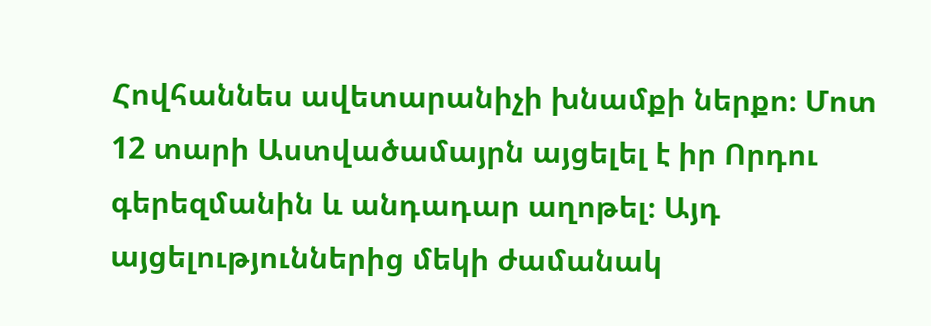Հովհաննես ավետարանիչի խնամքի ներքո։ Մոտ 12 տարի Աստվածամայրն այցելել է իր Որդու գերեզմանին և անդադար աղոթել։ Այդ այցելություններից մեկի ժամանակ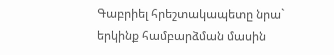Գաբրիել հրեշտակապետը նրա` երկինք համբարձման մասին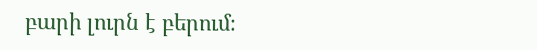բարի լուրն է բերում։